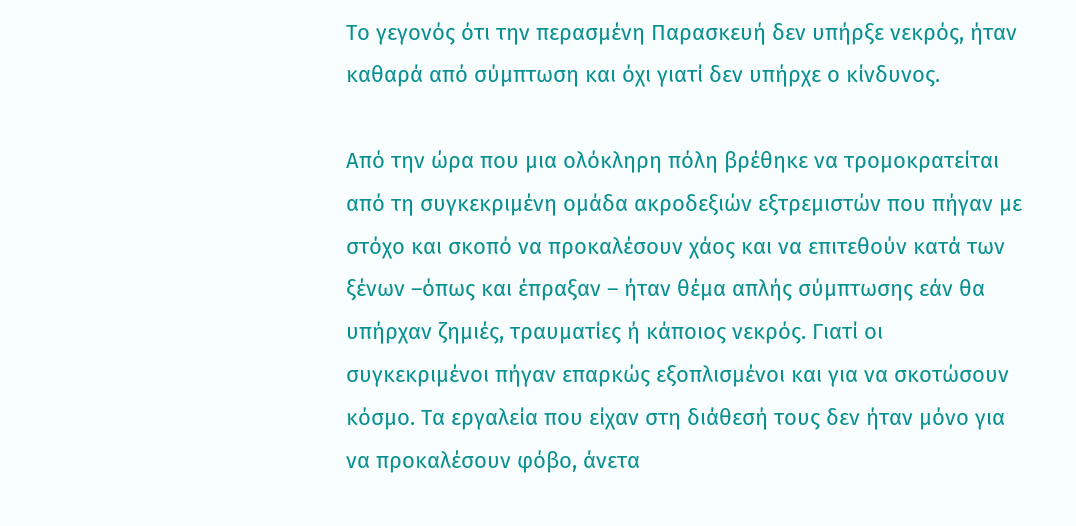Το γεγονός ότι την περασμένη Παρασκευή δεν υπήρξε νεκρός, ήταν καθαρά από σύμπτωση και όχι γιατί δεν υπήρχε ο κίνδυνος.

Από την ώρα που μια ολόκληρη πόλη βρέθηκε να τρομοκρατείται από τη συγκεκριμένη ομάδα ακροδεξιών εξτρεμιστών που πήγαν με στόχο και σκοπό να προκαλέσουν χάος και να επιτεθούν κατά των ξένων –όπως και έπραξαν – ήταν θέμα απλής σύμπτωσης εάν θα υπήρχαν ζημιές, τραυματίες ή κάποιος νεκρός. Γιατί οι συγκεκριμένοι πήγαν επαρκώς εξοπλισμένοι και για να σκοτώσουν κόσμο. Τα εργαλεία που είχαν στη διάθεσή τους δεν ήταν μόνο για να προκαλέσουν φόβο, άνετα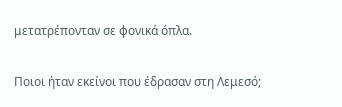μετατρέπονταν σε φονικά όπλα.

Ποιοι ήταν εκείνοι που έδρασαν στη Λεμεσό;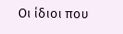Οι ίδιοι που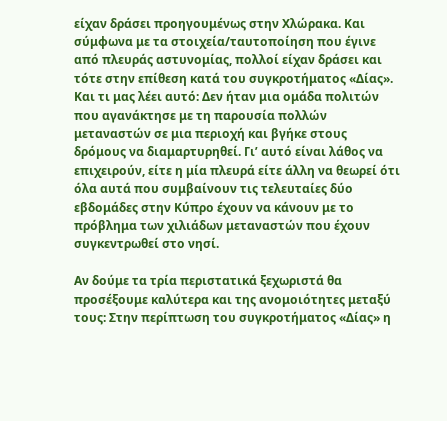είχαν δράσει προηγουμένως στην Χλώρακα. Και σύμφωνα με τα στοιχεία/ταυτοποίηση που έγινε από πλευράς αστυνομίας, πολλοί είχαν δράσει και τότε στην επίθεση κατά του συγκροτήματος «Δίας». Και τι μας λέει αυτό: Δεν ήταν μια ομάδα πολιτών που αγανάκτησε με τη παρουσία πολλών μεταναστών σε μια περιοχή και βγήκε στους δρόμους να διαμαρτυρηθεί. Γι’ αυτό είναι λάθος να επιχειρούν, είτε η μία πλευρά είτε άλλη να θεωρεί ότι όλα αυτά που συμβαίνουν τις τελευταίες δύο εβδομάδες στην Κύπρο έχουν να κάνουν με το πρόβλημα των χιλιάδων μεταναστών που έχουν συγκεντρωθεί στο νησί.

Αν δούμε τα τρία περιστατικά ξεχωριστά θα προσέξουμε καλύτερα και της ανομοιότητες μεταξύ τους: Στην περίπτωση του συγκροτήματος «Δίας» η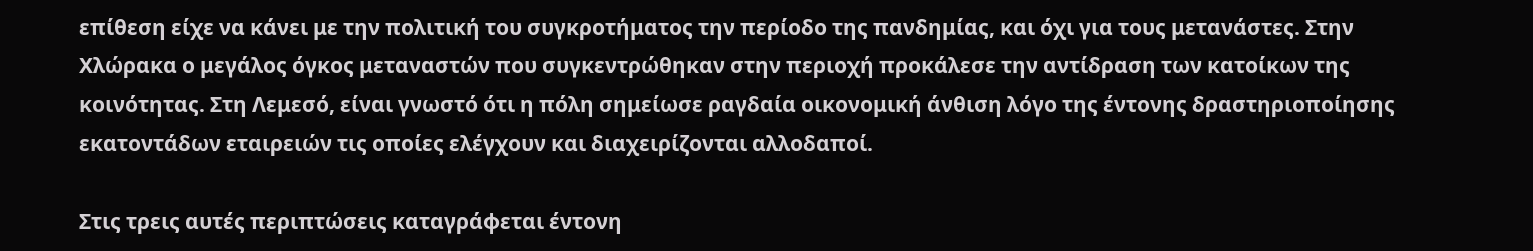επίθεση είχε να κάνει με την πολιτική του συγκροτήματος την περίοδο της πανδημίας, και όχι για τους μετανάστες. Στην Χλώρακα ο μεγάλος όγκος μεταναστών που συγκεντρώθηκαν στην περιοχή προκάλεσε την αντίδραση των κατοίκων της κοινότητας. Στη Λεμεσό, είναι γνωστό ότι η πόλη σημείωσε ραγδαία οικονομική άνθιση λόγο της έντονης δραστηριοποίησης εκατοντάδων εταιρειών τις οποίες ελέγχουν και διαχειρίζονται αλλοδαποί.

Στις τρεις αυτές περιπτώσεις καταγράφεται έντονη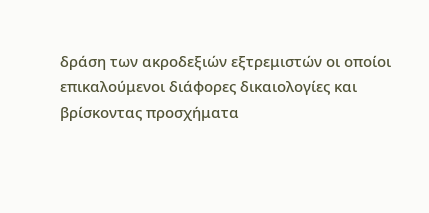δράση των ακροδεξιών εξτρεμιστών οι οποίοι επικαλούμενοι διάφορες δικαιολογίες και βρίσκοντας προσχήματα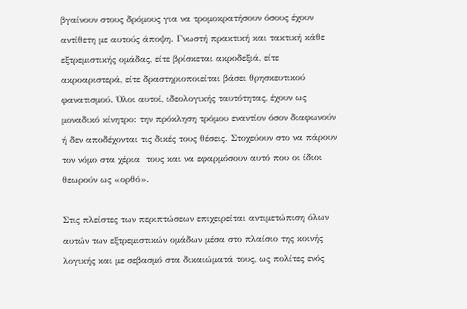βγαίνουν στους δρόμους για να τρομοκρατήσουν όσους έχουν αντίθετη με αυτούς άποψη. Γνωστή πρακτική και τακτική κάθε εξτρεμιστικής ομάδας, είτε βρίσκεται ακροδεξιά, είτε ακροαριστερά, είτε δραστηριοποιείται βάσει θρησκευτικού φανατισμού. Όλοι αυτοί, ιδεολογικής ταυτότητας, έχουν ως μοναδικό κίνητρο: την πρόκληση τρόμου εναντίον όσον διαφωνούν ή δεν αποδέχονται τις δικές τους θέσεις. Στοχεύουν στο να πάρουν τον νόμο στα χέρια  τους και να εφαρμόσουν αυτό που οι ίδιοι θεωρούν ως «ορθό».

Στις πλείστες των περιπτώσεων επιχειρείται αντιμετώπιση όλων αυτών των εξτρεμιστικών ομάδων μέσα στο πλαίσιο της κοινής λογικής και με σεβασμό στα δικαιώματά τους, ως πολίτες ενός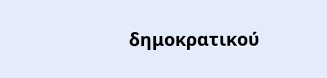δημοκρατικού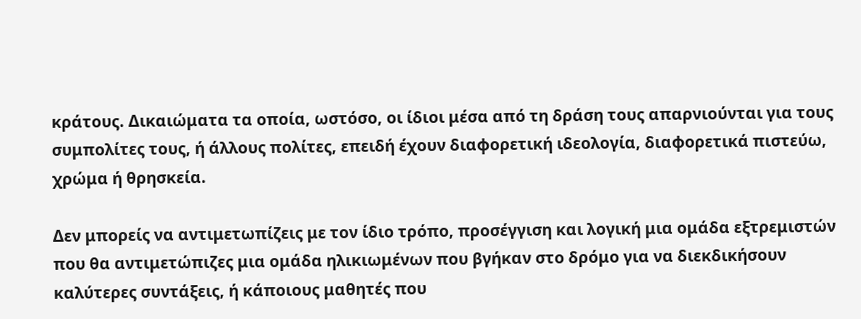κράτους. Δικαιώματα τα οποία, ωστόσο, οι ίδιοι μέσα από τη δράση τους απαρνιούνται για τους συμπολίτες τους, ή άλλους πολίτες, επειδή έχουν διαφορετική ιδεολογία, διαφορετικά πιστεύω, χρώμα ή θρησκεία.

Δεν μπορείς να αντιμετωπίζεις με τον ίδιο τρόπο, προσέγγιση και λογική μια ομάδα εξτρεμιστών που θα αντιμετώπιζες μια ομάδα ηλικιωμένων που βγήκαν στο δρόμο για να διεκδικήσουν καλύτερες συντάξεις, ή κάποιους μαθητές που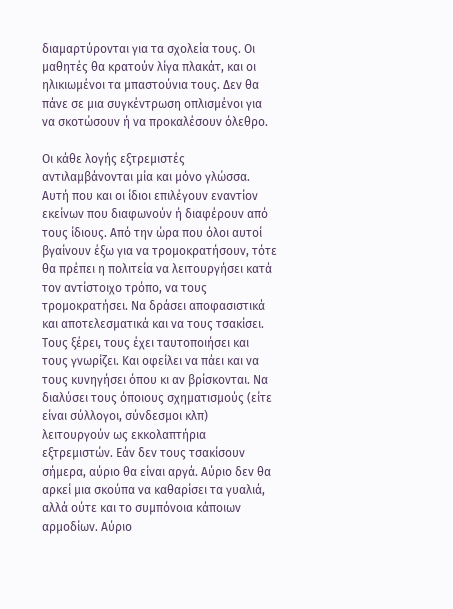διαμαρτύρονται για τα σχολεία τους. Οι μαθητές θα κρατούν λίγα πλακάτ, και οι ηλικιωμένοι τα μπαστούνια τους. Δεν θα πάνε σε μια συγκέντρωση οπλισμένοι για να σκοτώσουν ή να προκαλέσουν όλεθρο.

Οι κάθε λογής εξτρεμιστές αντιλαμβάνονται μία και μόνο γλώσσα. Αυτή που και οι ίδιοι επιλέγουν εναντίον εκείνων που διαφωνούν ή διαφέρουν από τους ίδιους. Από την ώρα που όλοι αυτοί βγαίνουν έξω για να τρομοκρατήσουν, τότε θα πρέπει η πολιτεία να λειτουργήσει κατά τον αντίστοιχο τρόπο, να τους τρομοκρατήσει. Να δράσει αποφασιστικά και αποτελεσματικά και να τους τσακίσει. Τους ξέρει, τους έχει ταυτοποιήσει και τους γνωρίζει. Και οφείλει να πάει και να τους κυνηγήσει όπου κι αν βρίσκονται. Να διαλύσει τους όποιους σχηματισμούς (είτε είναι σύλλογοι, σύνδεσμοι κλπ) λειτουργούν ως εκκολαπτήρια εξτρεμιστών. Εάν δεν τους τσακίσουν σήμερα, αύριο θα είναι αργά. Αύριο δεν θα αρκεί μια σκούπα να καθαρίσει τα γυαλιά, αλλά ούτε και το συμπόνοια κάποιων αρμοδίων. Αύριο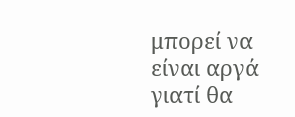μπορεί να είναι αργά γιατί θα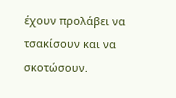έχουν προλάβει να τσακίσουν και να σκοτώσουν.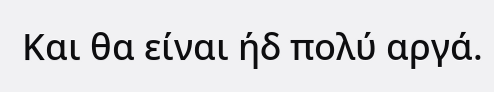Και θα είναι ήδ πολύ αργά.